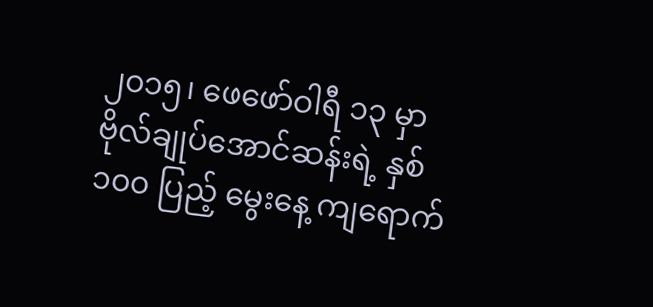၂၀၁၅၊ ဖေဖော်ဝါရီ ၁၃ မှာ ဗိုလ်ချုပ်အောင်ဆန်းရဲ့ နှစ် ၁၀၀ ပြည့် မွေးနေ့ ကျရောက်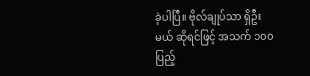ခဲ့ပါပြီ။ ဗိုလ်ချုပ်သာ ရှိဦးမယ် ဆိုရင်ဖြင့် အသက် ၁၀၀ ပြည့်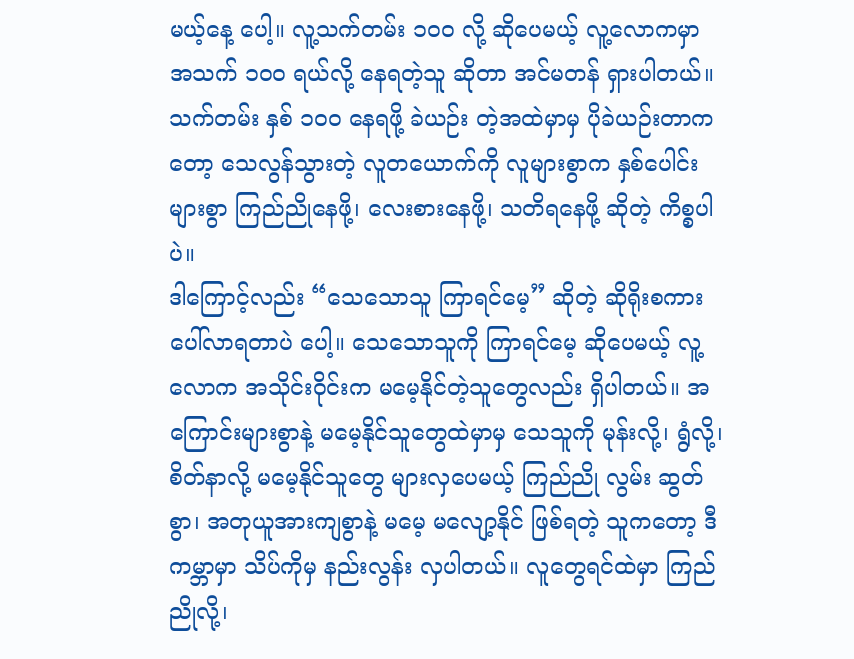မယ့်နေ့ ပေါ့။ လူ့သက်တမ်း ၁၀၀ လို့ ဆိုပေမယ့် လူ့လောကမှာ အသက် ၁၀၀ ရယ်လို့ နေရတဲ့သူ ဆိုတာ အင်မတန် ရှားပါတယ်။ သက်တမ်း နှစ် ၁၀၀ နေရဖို့ ခဲယဉ်း တဲ့အထဲမှာမှ ပိုခဲယဉ်းတာကတော့ သေလွန်သွားတဲ့ လူတယောက်ကို လူများစွာက နှစ်ပေါင်းများစွာ ကြည်ညိုနေဖို့၊ လေးစားနေဖို့၊ သတိရနေဖို့ ဆိုတဲ့ ကိစ္စပါပဲ။
ဒါကြောင့်လည်း “သေသောသူ ကြာရင်မေ့” ဆိုတဲ့ ဆိုရိုးစကား ပေါ်လာရတာပဲ ပေါ့။ သေသောသူကို ကြာရင်မေ့ ဆိုပေမယ့် လူ့လောက အသိုင်းဝိုင်းက မမေ့နိုင်တဲ့သူတွေလည်း ရှိပါတယ်။ အကြောင်းများစွာနဲ့ မမေ့နိုင်သူတွေထဲမှာမှ သေသူကို မုန်းလို့၊ ရွံလို့၊ စိတ်နာလို့ မမေ့နိုင်သူတွေ များလှပေမယ့် ကြည်ညို လွမ်း ဆွတ်စွာ၊ အတုယူအားကျစွာနဲ့ မမေ့ မလျော့နိုင် ဖြစ်ရတဲ့ သူကတော့ ဒီကမ္ဘာမှာ သိပ်ကိုမှ နည်းလွန်း လှပါတယ်။ လူတွေရင်ထဲမှာ ကြည်ညိုလို့၊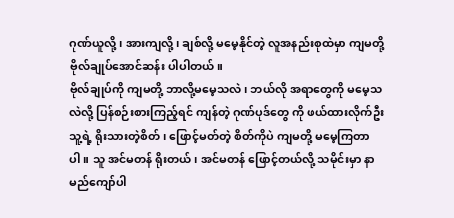ဂုဏ်ယူလို့၊ အားကျလို့၊ ချစ်လို့ မမေ့နိုင်တဲ့ လူအနည်းစုထဲမှာ ကျမတို့ ဗိုလ်ချုပ်အောင်ဆန်း ပါပါတယ်။
ဗိုလ်ချုပ်ကို ကျမတို့ ဘာလို့မမေ့သလဲ၊ ဘယ်လို အရာတွေကို မမေ့သလဲလို့ ပြန်စဉ်းစားကြည့်ရင် ကျန်တဲ့ ဂုဏ်ပုဒ်တွေ ကို ဖယ်ထားလိုက်ဦး သူ့ရဲ့ ရိုးသားတဲ့စိတ်၊ ဖြောင့်မတ်တဲ့ စိတ်ကိုပဲ ကျမတို့ မမေ့ကြတာပါ။ သူ အင်မတန် ရိုးတယ်၊ အင်မတန် ဖြောင့်တယ်လို့ သမိုင်းမှာ နာမည်ကျော်ပါ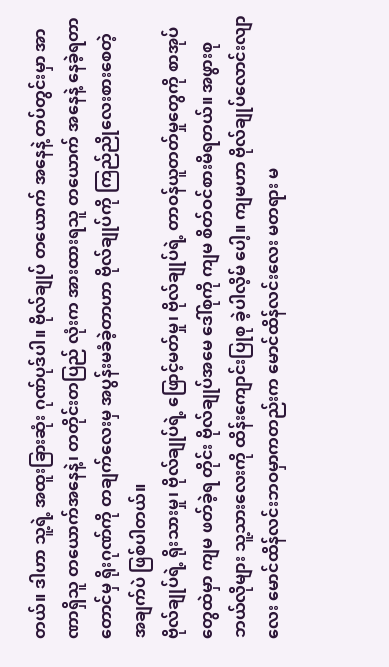တယ်။ ဒါဟာ သူ့ရဲ့ အထူးခြားဆုံး ဂုဏ်ပုဒ်ပါ။ ဗိုလ်ချုပ် တယောက် အနေနဲ့ တပ်တွင်းမှာ အာဏာရှိသူ တယောက်အနေနဲ့၊ တတိုင်းတပြည် လုံးက အားထားရသူ တယောက် အနေနဲ့ နေခဲ့ရတာတောင်မှ ရိုးဂုဏ်ကို တချက်လေးမှ အပွန်းမခံခဲ့တာဟာ ဗိုလ်ချုပ်ကို ကြည်ညိုလေးစားစေတဲ့ အချက်ပဲ ဖြစ်ပါတယ်။
ဗိုလ်ချုပ်ရဲ့ ရိုးသားမှု၊ ဗိုလ်ချုပ်ရဲ့ ဖြောင့်မတ်မှု၊ ဗိုလ်ချုပ်ရဲ့ တာဝန်ယူတတ်မှုတွေကို စာအုပ်တွေထဲမှာ ကျမ ဖတ်ခဲ့ရ တိုင်း ဗိုလ်ချုပ်အမေ ဒေါ်စုကို ကျမ စိတ်ဝင်စားမိရတယ်။ အဖွားစု ဘယ်လိုများ သူ့သားလေးကို ထိန်းကျောင်းပြုစု ခဲ့ပါလိ့မ် ပေါ့။ ကျမဟာ ဗိုလ်ချုပ်လောင်းလျာလေး မောင်ထိန်လင်းဘဝမှာကတည်းက မောင်ထိန်လင်းလေး မတရား မ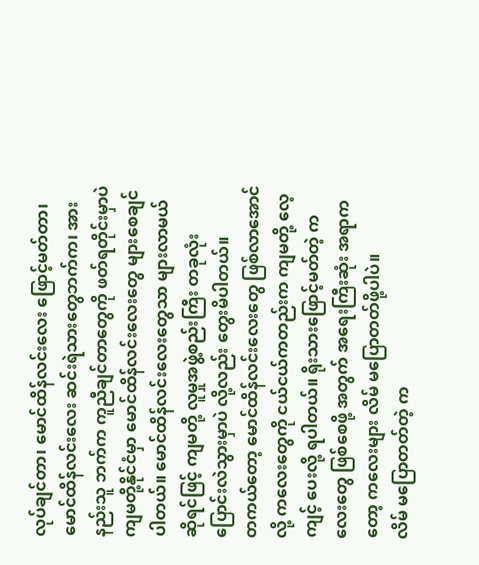လုပ်ချင်တာ၊ မောင်ထိန်လင်းလေး ဖြောင့်မတ်တာ၊ မောင်ထိန်လင်းလေး ဆင်းရဲသားတွေဘက်က၊ အားနည်းသူ ဘက်က ကူညီချင်တာတွေကို ဖတ်ရတိုင်းမှာပဲ ကျမတို့နိုင်ငံမှာ မောင်ထိန်လင်းလေးတွေ များစေချင်ပါတယ်။ မောင်ထိန်လင်းလေးတွေသာ များလာမယ် ဆိုရင်ဖြင့် ကျမတို့ လူမှုအဖွဲ့စည်းကြီး တခုလုံး ပြောင်းလဲသွားမှာပဲ လို့လည်း တွေးမိပါတယ်။
တကယ်တော့ မောင်ထိန်လင်းလေးတွေ ဖြစ်လာအောင်လို့ ကလေးတွေကို ငယ်ငယ်ကတည်းက ကျမတို့ လေ့ကျင့် ပေးလို့ ရပါတယ်။ ရိုးသားဖြောင့်မတ်တဲ့ ကလေးတွေ ဖြစ်စေဖို့ အတွက် အရေးကြီးဆုံး အရာက တော့ ကလေးများ လိမ် မပြောတတ်ဖို့ပါပဲ။
လိမ် မပြောတတ်တဲ့ က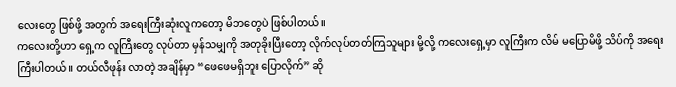လေးတွေ ဖြစ်ဖို့ အတွက် အရေးကြီးဆုံးလူကတော့ မိဘတွေပဲ ဖြစ်ပါတယ်။
ကလေးတို့ဟာ ရှေ့က လူကြီးတွေ လုပ်တာ မှန်သမျှကို အတုခိုးပြီးတော့ လိုက်လုပ်တတ်ကြသူများ မို့လို့ ကလေးရှေ့မှာ လူကြီးက လိမ် မပြောမိဖို့ သိပ်ကို အရေးကြီးပါတယ်။ တယ်လီဖုန်း လာတဲ့ အချိန်မှာ “ဖေဖေမရှိဘူး ပြောလိုက်” ဆို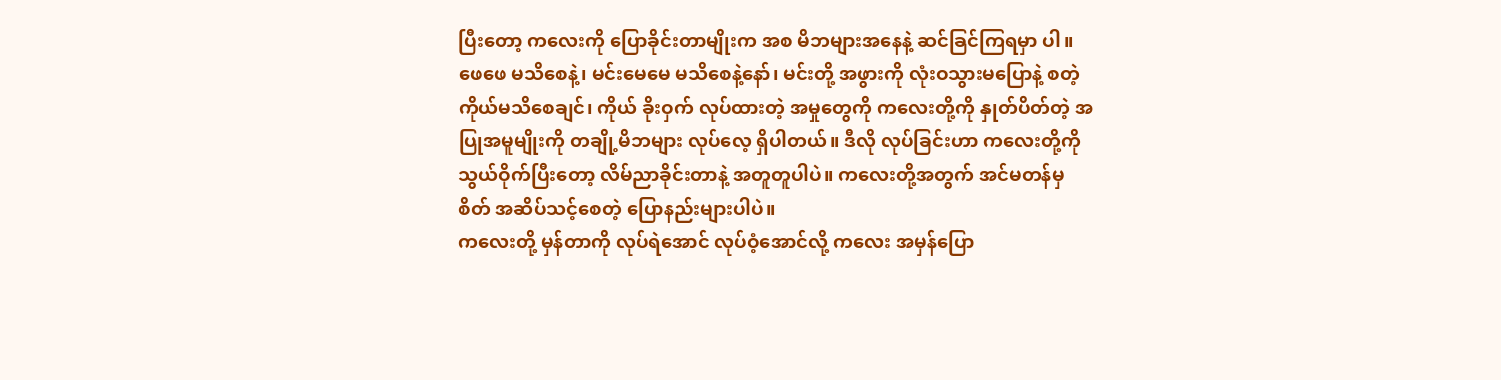ပြီးတော့ ကလေးကို ပြောခိုင်းတာမျိုးက အစ မိဘများအနေနဲ့ ဆင်ခြင်ကြရမှာ ပါ။
ဖေဖေ မသိစေနဲ့၊ မင်းမေမေ မသိစေနဲ့နော်၊ မင်းတို့ အဖွားကို လုံးဝသွားမပြောနဲ့ စတဲ့ ကိုယ်မသိစေချင်၊ ကိုယ် ခိုးဝှက် လုပ်ထားတဲ့ အမှုတွေကို ကလေးတို့ကို နှုတ်ပိတ်တဲ့ အပြုအမူမျိုးကို တချို့မိဘများ လုပ်လေ့ ရှိပါတယ်။ ဒီလို လုပ်ခြင်းဟာ ကလေးတို့ကို သွယ်ဝိုက်ပြီးတော့ လိမ်ညာခိုင်းတာနဲ့ အတူတူပါပဲ။ ကလေးတို့အတွက် အင်မတန်မှ စိတ် အဆိပ်သင့်စေတဲ့ ပြောနည်းများပါပဲ။
ကလေးတို့ မှန်တာကို လုပ်ရဲအောင် လုပ်ဝံ့အောင်လို့ ကလေး အမှန်ပြော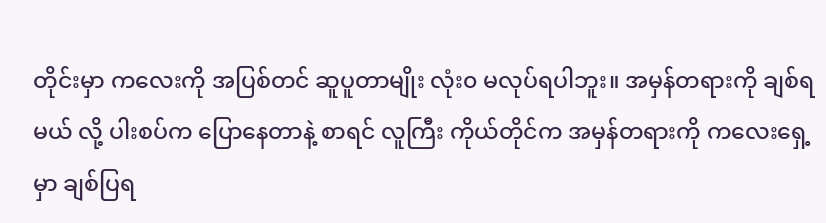တိုင်းမှာ ကလေးကို အပြစ်တင် ဆူပူတာမျိုး လုံး၀ မလုပ်ရပါဘူး။ အမှန်တရားကို ချစ်ရမယ် လို့ ပါးစပ်က ပြောနေတာနဲ့ စာရင် လူကြီး ကိုယ်တိုင်က အမှန်တရားကို ကလေးရှေ့မှာ ချစ်ပြရ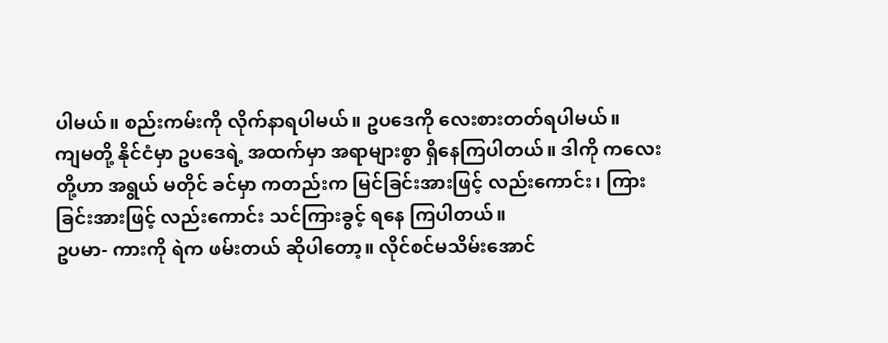ပါမယ်။ စည်းကမ်းကို လိုက်နာရပါမယ်။ ဥပဒေကို လေးစားတတ်ရပါမယ်။
ကျမတို့ နိုင်ငံမှာ ဥပဒေရဲ့ အထက်မှာ အရာများစွာ ရှိနေကြပါတယ်။ ဒါကို ကလေးတို့ဟာ အရွယ် မတိုင် ခင်မှာ ကတည်းက မြင်ခြင်းအားဖြင့် လည်းကောင်း၊ ကြားခြင်းအားဖြင့် လည်းကောင်း သင်ကြားခွင့် ရနေ ကြပါတယ်။
ဥပမာ- ကားကို ရဲက ဖမ်းတယ် ဆိုပါတော့။ လိုင်စင်မသိမ်းအောင်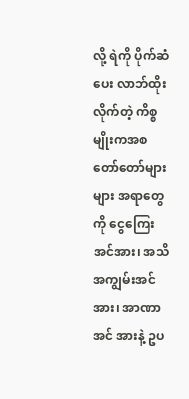လို့ ရဲကို ပိုက်ဆံပေး လာဘ်ထိုးလိုက်တဲ့ ကိစ္စမျိုးကအစ တော်တော်များများ အရာတွေကို ငွေကြေးအင်အား၊ အသိအကျွမ်းအင်အား၊ အာဏာအင် အားနဲ့ ဥပ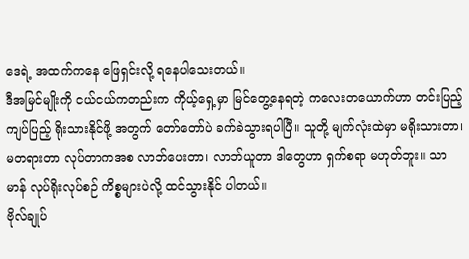ဒေရဲ့ အထက်ကနေ ဖြေရှင်းလို့ ရနေပါသေးတယ်။
ဒီအမြင်မျိုးကို ငယ်ငယ်ကတည်းက ကိုယ့်ရှေ့မှာ မြင်တွေ့နေရတဲ့ ကလေးတယောက်ဟာ တင်းပြည့် ကျပ်ပြည့် ရိုးသားနိုင်ဖို့ အတွက် တော်တော်ပဲ ခက်ခဲသွားရပါပြီ။ သူတို့ မျက်လုံးထဲမှာ မရိုးသားတာ၊ မတရားတာ လုပ်တာကအစ လာဘ်ပေးတာ၊ လာဘ်ယူတာ ဒါတွေဟာ ရှက်စရာ မဟုတ်ဘူး။ သာမာန် လုပ်ရိုးလုပ်စဉ် ကိစ္စများပဲလို့ ထင်သွားနိုင် ပါတယ်။
ဗိုလ်ချုပ်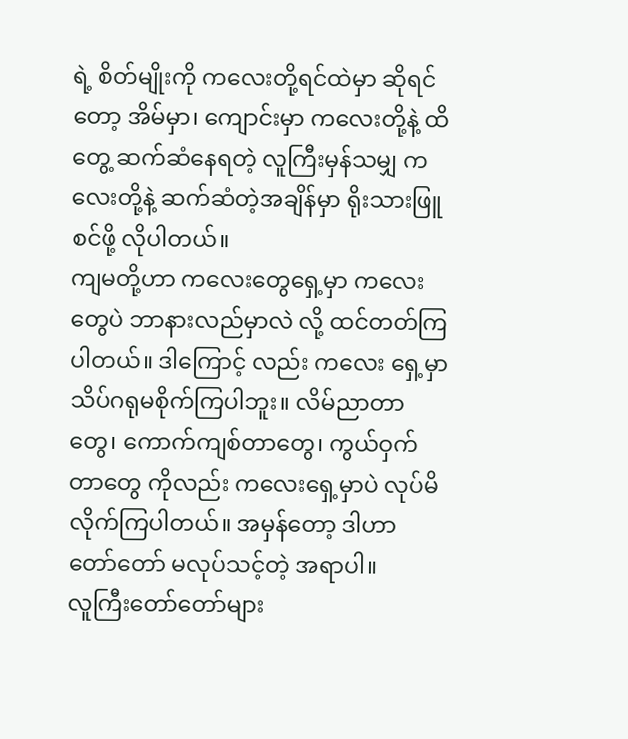ရဲ့ စိတ်မျိုးကို ကလေးတို့ရင်ထဲမှာ ဆိုရင်တော့ အိမ်မှာ၊ ကျောင်းမှာ ကလေးတို့နဲ့ ထိတွေ့ ဆက်ဆံနေရတဲ့ လူကြီးမှန်သမျှ ကလေးတို့နဲ့ ဆက်ဆံတဲ့အချိန်မှာ ရိုးသားဖြူစင်ဖို့ လိုပါတယ်။
ကျမတို့ဟာ ကလေးတွေရှေ့မှာ ကလေးတွေပဲ ဘာနားလည်မှာလဲ လို့ ထင်တတ်ကြပါတယ်။ ဒါကြောင့် လည်း ကလေး ရှေ့မှာ သိပ်ဂရုမစိုက်ကြပါဘူး။ လိမ်ညာတာတွေ၊ ကောက်ကျစ်တာတွေ၊ ကွယ်ဝှက်တာတွေ ကိုလည်း ကလေးရှေ့မှာပဲ လုပ်မိလိုက်ကြပါတယ်။ အမှန်တော့ ဒါဟာ တော်တော် မလုပ်သင့်တဲ့ အရာပါ။
လူကြီးတော်တော်များ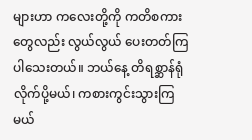များဟာ ကလေးတို့ကို ကတိစကားတွေလည်း လွယ်လွယ် ပေးတတ်ကြပါသေးတယ်။ ဘယ်နေ့ တိရစ္ဆာန်ရုံလိုက်ပို့မယ်၊ ကစားကွင်းသွားကြမယ်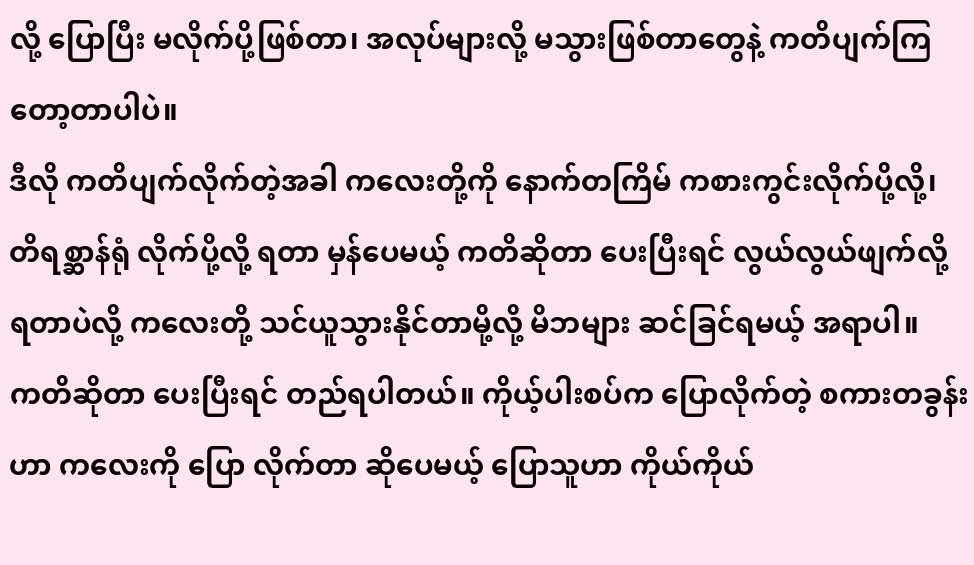လို့ ပြောပြီး မလိုက်ပို့ဖြစ်တာ၊ အလုပ်များလို့ မသွားဖြစ်တာတွေနဲ့ ကတိပျက်ကြတော့တာပါပဲ။
ဒီလို ကတိပျက်လိုက်တဲ့အခါ ကလေးတို့ကို နောက်တကြိမ် ကစားကွင်းလိုက်ပို့လို့၊ တိရစ္ဆာန်ရုံ လိုက်ပို့လို့ ရတာ မှန်ပေမယ့် ကတိဆိုတာ ပေးပြီးရင် လွယ်လွယ်ဖျက်လို့ ရတာပဲလို့ ကလေးတို့ သင်ယူသွားနိုင်တာမို့လို့ မိဘများ ဆင်ခြင်ရမယ့် အရာပါ။
ကတိဆိုတာ ပေးပြီးရင် တည်ရပါတယ်။ ကိုယ့်ပါးစပ်က ပြောလိုက်တဲ့ စကားတခွန်းဟာ ကလေးကို ပြော လိုက်တာ ဆိုပေမယ့် ပြောသူဟာ ကိုယ်ကိုယ်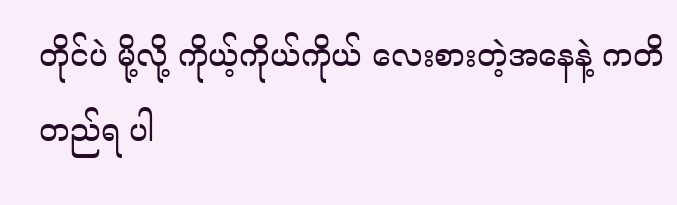တိုင်ပဲ မို့လို့ ကိုယ့်ကိုယ်ကိုယ် လေးစားတဲ့အနေနဲ့ ကတိတည်ရ ပါ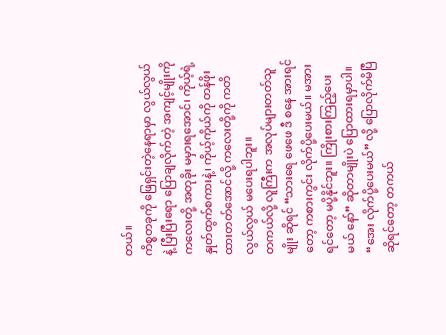တယ်။
ကိစ္စတခုကို ဖြေရှင်းတဲ့နေရာမှာ လွယ်လွယ်နဲ့ ပြီးပြီးရော ပြောချလိုက်တဲ့ အကျင့်မျိုးကို ကလေးတို့ အတုခိုး မမှားရအောင်၊ ကိုယ့်ရဲ့ နှုတ်ထွက်စကားနဲ့၊ ကိုယ့်ကိုယ်ကို တန်ဖိုးထားတတ်အောင်လို့ ကလေးတို့ကို ကတိ လွယ်လွယ် မပေးရပါဘူး။
တကယ်လို့ လူကြီးက အလုပ်များတတ်သူမျိုး ဆိုရင် “သားရေ ဖေဖေ ဒီ စနေ အားရင်တော့ ကစားကွင်း လိုက်ပို့ပေးမယ်။ မအားရင်တော့ မပို့နိုင်ဘူး။ ကြိုးစားကြည့်ပေးမယ် နော်” ဆိုတာမျိုးပဲ ပြောထားရမှာပါ။ “အေး လိုက်ပို့ပေးမယ်” လို့ ပြောလိုက်မိပြီ ဆိုရင်တော့ တကယ်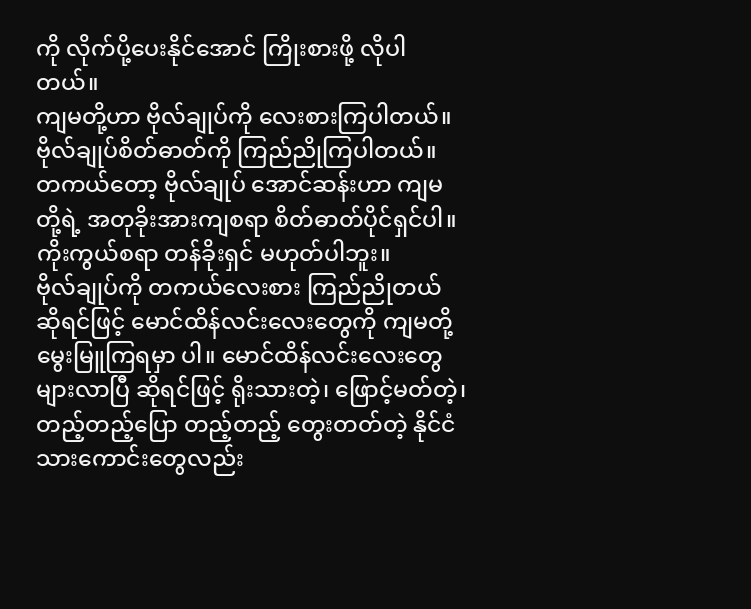ကို လိုက်ပို့ပေးနိုင်အောင် ကြိုးစားဖို့ လိုပါတယ်။
ကျမတို့ဟာ ဗိုလ်ချုပ်ကို လေးစားကြပါတယ်။ ဗိုလ်ချုပ်စိတ်ဓာတ်ကို ကြည်ညိုကြပါတယ်။ တကယ်တော့ ဗိုလ်ချုပ် အောင်ဆန်းဟာ ကျမတို့ရဲ့ အတုခိုးအားကျစရာ စိတ်ဓာတ်ပိုင်ရှင်ပါ။ ကိုးကွယ်စရာ တန်ခိုးရှင် မဟုတ်ပါဘူး။
ဗိုလ်ချုပ်ကို တကယ်လေးစား ကြည်ညိုတယ် ဆိုရင်ဖြင့် မောင်ထိန်လင်းလေးတွေကို ကျမတို့ မွေးမြူကြရမှာ ပါ။ မောင်ထိန်လင်းလေးတွေ များလာပြီ ဆိုရင်ဖြင့် ရိုးသားတဲ့၊ ဖြောင့်မတ်တဲ့၊ တည့်တည့်ပြော တည့်တည့် တွေးတတ်တဲ့ နိုင်ငံသားကောင်းတွေလည်း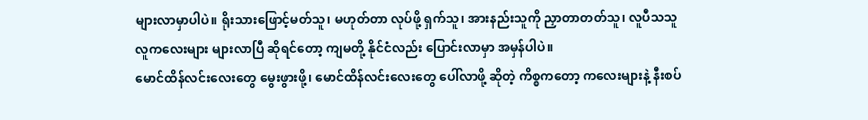များလာမှာပါပဲ။ ရိုးသားဖြောင့်မတ်သူ၊ မဟုတ်တာ လုပ်ဖို့ ရှက်သူ၊ အားနည်းသူကို ညှာတာတတ်သူ၊ လူပီသသူ လူကလေးများ များလာပြီ ဆိုရင်တော့ ကျမတို့ နိုင်ငံလည်း ပြောင်းလာမှာ အမှန်ပါပဲ။
မောင်ထိန်လင်းလေးတွေ မွေးဖွားဖို့၊ မောင်ထိန်လင်းလေးတွေ ပေါ်လာဖို့ ဆိုတဲ့ ကိစ္စကတော့ ကလေးများနဲ့ နီးစပ်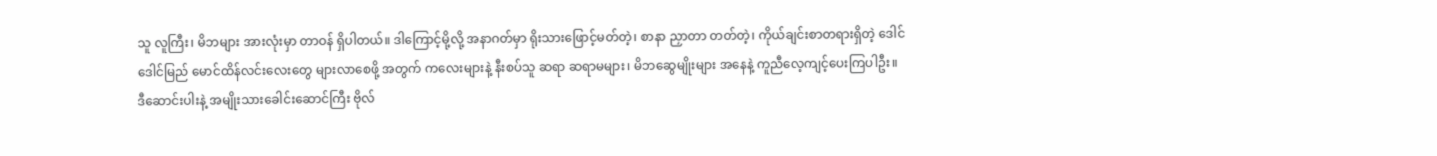သူ လူကြီး၊ မိဘများ အားလုံးမှာ တာဝန် ရှိပါတယ်။ ဒါကြောင့်မို့လို့ အနာဂတ်မှာ ရိုးသားဖြောင့်မတ်တဲ့၊ စာနာ ညှာတာ တတ်တဲ့၊ ကိုယ်ချင်းစာတရားရှိတဲ့ ဒေါင်ဒေါင်မြည် မောင်ထိန်လင်းလေးတွေ များလာစေဖို့ အတွက် ကလေးများနဲ့ နီးစပ်သူ ဆရာ ဆရာမများ၊ မိဘဆွေမျိုးများ အနေနဲ့ ကူညီလေ့ကျင့်ပေးကြပါဦး။
ဒီဆောင်းပါးနဲ့ အမျိုးသားခေါင်းဆောင်ကြီး ဗိုလ်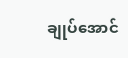ချုပ်အောင်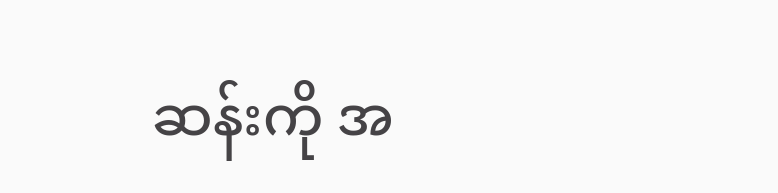ဆန်းကို အ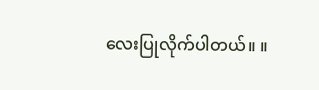လေးပြုလိုက်ပါတယ်။ ။